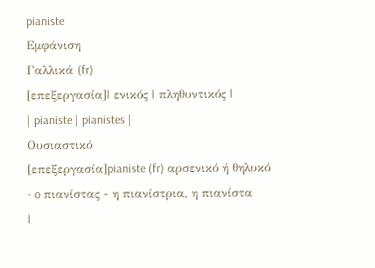pianiste
Εμφάνιση
Γαλλικά (fr)
[επεξεργασία]| ενικός | πληθυντικός |
| pianiste | pianistes |
Ουσιαστικό
[επεξεργασία]pianiste (fr) αρσενικό ή θηλυκό
- o πιανίστας - η πιανίστρια, η πιανίστα
|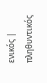ενικός | πληθυντικός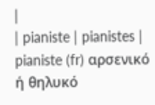|
| pianiste | pianistes |
pianiste (fr) αρσενικό ή θηλυκό